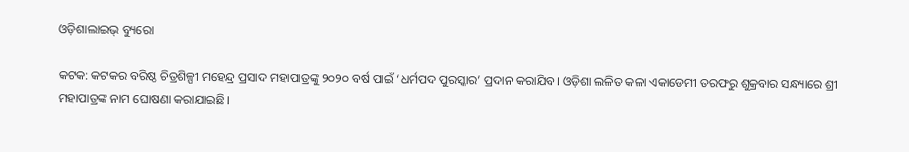ଓଡ଼ିଶାଲାଇଭ୍ ବ୍ୟୁରୋ

କଟକ: କଟକର ବରିଷ୍ଠ ଚିତ୍ରଶିଳ୍ପୀ ମହେନ୍ଦ୍ର ପ୍ରସାଦ ମହାପାତ୍ରଙ୍କୁ ୨୦୨୦ ବର୍ଷ ପାଇଁ ‘ଧର୍ମପଦ ପୁରସ୍କାର’ ପ୍ରଦାନ କରାଯିବ। ଓଡ଼ିଶା ଲଳିତ କଳା ଏକାଡେମୀ ତରଫରୁ ଶୁକ୍ରବାର ସନ୍ଧ୍ୟାରେ ଶ୍ରୀ ମହାପାତ୍ରଙ୍କ ନାମ ଘୋଷଣା କରାଯାଇଛି।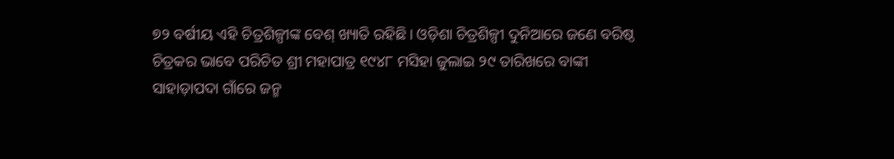୭୨ ବର୍ଷୀୟ ଏହି ଚିତ୍ରଶିଳ୍ପୀଙ୍କ ବେଶ୍ ଖ୍ୟାତି ରହିଛି। ଓଡ଼ିଶା ଚିତ୍ରଶିଳ୍ପୀ ଦୁନିଆରେ ଜଣେ ବରିଷ୍ଠ ଚିତ୍ରକର ଭାବେ ପରିଚିତ ଶ୍ରୀ ମହାପାତ୍ର ୧୯୪୮ ମସିହା ଜୁଲାଇ ୨୯ ତାରିଖରେ ବାଙ୍କୀ ସାହାଡ଼ାପଦା ଗାଁରେ ଜନ୍ମ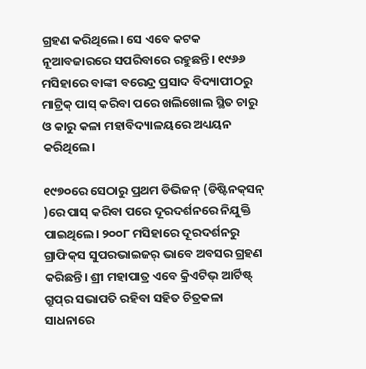ଗ୍ରହଣ କରିଥିଲେ। ସେ ଏବେ କଟକ ନୂଆବଜାରରେ ସପରିବାରେ ରହୁଛନ୍ତି। ୧୯୬୬ ମସିହାରେ ବାଙ୍କୀ ବରେନ୍ଦ୍ର ପ୍ରସାଦ ବିଦ୍ୟାପୀଠରୁ ମାଟ୍ରିକ୍ ପାସ୍ କରିବା ପରେ ଖଲିଖୋଲ ସ୍ଥିତ ଚାରୁ ଓ କାରୁ କଳା ମହାବିଦ୍ୟାଳୟରେ ଅଧ୍ୟୟନ କରିଥିଲେ।

୧୯୭୦ରେ ସେଠାରୁ ପ୍ରଥମ ଡିଭିଜନ୍ (ଡିଷ୍ଟିନକ୍‌ସନ୍ )ରେ ପାସ୍ କରିବା ପରେ ଦୂରଦର୍ଶନରେ ନିଯୁକ୍ତି ପାଇଥିଲେ। ୨୦୦୮ ମସିହାରେ ଦୂରଦର୍ଶନରୁ ଗ୍ରାଫିକ୍‌ସ ସୁପରଭାଇଜର୍ ଭାବେ ଅବସର ଗ୍ରହଣ କରିଛନ୍ତି। ଶ୍ରୀ ମହାପାତ୍ର ଏବେ କ୍ରିଏଟିଭ୍ ଆର୍ଟିଷ୍ଟ୍ ଗ୍ରୁପ୍‌ର ସଭାପତି ରହିବା ସହିତ ଚିତ୍ରକଳା ସାଧନାରେ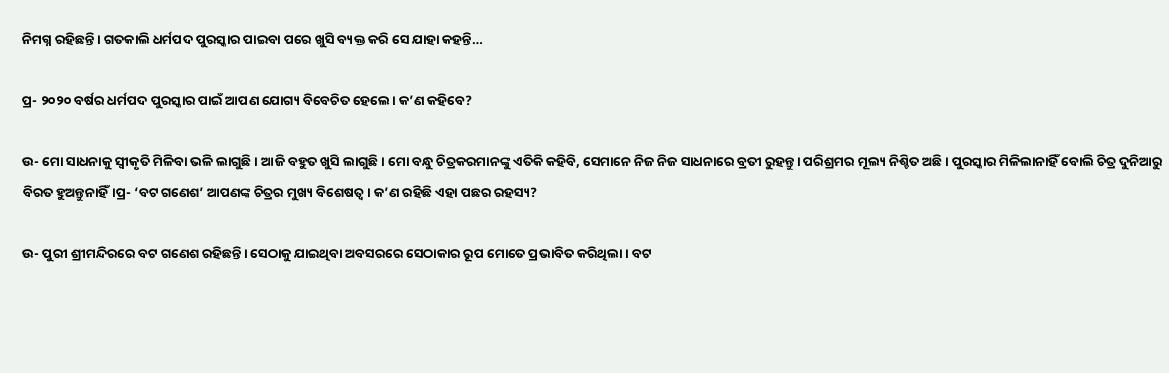ନିମଗ୍ନ ରହିଛନ୍ତି। ଗତକାଲି ଧର୍ମପଦ ପୁରସ୍କାର ପାଇବା ପରେ ଖୁସି ବ୍ୟକ୍ତ କରି ସେ ଯାହା କହନ୍ତି…

ପ୍ର- ୨୦୨୦ ବର୍ଷର ଧର୍ମପଦ ପୁରସ୍କାର ପାଇଁ ଆପଣ ଯୋଗ୍ୟ ବିବେଚିତ ହେଲେ। କ’ଣ କହିବେ?

ଉ- ମୋ ସାଧନାକୁ ସ୍ୱୀକୃତି ମିଳିବା ଭଳି ଲାଗୁଛି। ଆଜି ବହୁତ ଖୁସି ଲାଗୁଛି। ମୋ ବନ୍ଧୁ ଚିତ୍ରକରମାନଙ୍କୁ ଏତିକି କହିବି, ସେମାନେ ନିଜ ନିଜ ସାଧନାରେ ବ୍ରତୀ ରୁହନ୍ତୁ। ପରିଶ୍ରମର ମୂଲ୍ୟ ନିଶ୍ଚିତ ଅଛି। ପୁରସ୍କାର ମିଳିଲାନାହିଁ ବୋଲି ଚିତ୍ର ଦୁନିଆରୁ ବିରତ ହୁଅନ୍ତୁନାହିଁ।ପ୍ର- ‘ବଟ ଗଣେଶ’ ଆପଣଙ୍କ ଚିତ୍ରର ମୁଖ୍ୟ ବିଶେଷତ୍ୱ। କ’ଣ ରହିଛି ଏହା ପଛର ରହସ୍ୟ?

ଉ- ପୁରୀ ଶ୍ରୀମନ୍ଦିରରେ ବଟ ଗଣେଶ ରହିଛନ୍ତି। ସେଠାକୁ ଯାଇଥିବା ଅବସରରେ ସେଠାକାର ରୂପ ମୋତେ ପ୍ରଭାବିତ କରିଥିଲା। ବଟ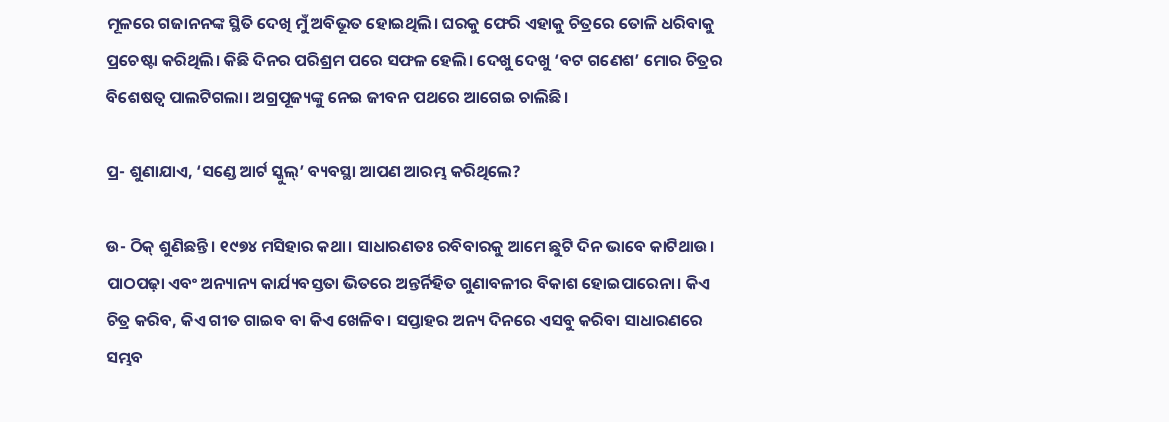ମୂଳରେ ଗଜାନନଙ୍କ ସ୍ଥିତି ଦେଖି ମୁଁ ଅବିଭୂତ ହୋଇଥିଲି। ଘରକୁ ଫେରି ଏହାକୁ ଚିତ୍ରରେ ତୋଳି ଧରିବାକୁ ପ୍ରଚେଷ୍ଟା କରିଥିଲି। କିଛି ଦିନର ପରିଶ୍ରମ ପରେ ସଫଳ ହେଲି। ଦେଖୁ ଦେଖୁ ‘ବଟ ଗଣେଶ’ ମୋର ଚିତ୍ରର ବିଶେଷତ୍ୱ ପାଲଟିଗଲା। ଅଗ୍ରପୂଜ୍ୟଙ୍କୁ ନେଇ ଜୀବନ ପଥରେ ଆଗେଇ ଚାଲିଛି।

ପ୍ର- ଶୁଣାଯାଏ, ‘ସଣ୍ଡେ ଆର୍ଟ ସ୍କୁଲ୍‌’ ବ୍ୟବସ୍ଥା ଆପଣ ଆରମ୍ଭ କରିଥିଲେ?

ଉ- ଠିକ୍ ଶୁଣିଛନ୍ତି। ୧୯୭୪ ମସିହାର କଥା। ସାଧାରଣତଃ ରବିବାରକୁ ଆମେ ଛୁଟି ଦିନ ଭାବେ କାଟିଥାଉ। ପାଠପଢ଼ା ଏବଂ ଅନ୍ୟାନ୍ୟ କାର୍ଯ୍ୟବସ୍ତତା ଭିତରେ ଅନ୍ତର୍ନିହିତ ଗୁଣାବଳୀର ବିକାଶ ହୋଇପାରେନା। କିଏ ଚିତ୍ର କରିବ, କିଏ ଗୀତ ଗାଇବ ବା କିଏ ଖେଳିବ। ସପ୍ତାହର ଅନ୍ୟ ଦିନରେ ଏସବୁ କରିବା ସାଧାରଣରେ ସମ୍ଭବ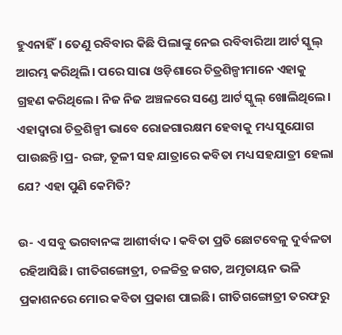ହୁଏନାହିଁ। ତେଣୁ ରବିବାର କିଛି ପିଲାଙ୍କୁ ନେଇ ରବିବାରିଆ ଆର୍ଟ ସ୍କୁଲ୍ ଆରମ୍ଭ କରିଥିଲି। ପରେ ସାରା ଓଡ଼ିଶାରେ ଚିତ୍ରଶିଳ୍ପୀମାନେ ଏହାକୁ ଗ୍ରହଣ କରିଥିଲେ। ନିଜ ନିଜ ଅଞ୍ଚଳରେ ସଣ୍ଡେ ଆର୍ଟ ସ୍କୁଲ୍ ଖୋଲିଥିଲେ। ଏହାଦ୍ଵାରା ଚିତ୍ରଶିଳ୍ପୀ ଭାବେ ରୋଜଗାରକ୍ଷମ ହେବାକୁ ମଧ୍ୟ ସୁଯୋଗ ପାଉଛନ୍ତି।ପ୍ର- ରଙ୍ଗ, ତୂଳୀ ସହ ଯାତ୍ରାରେ କବିତା ମଧ୍ୟ ସହଯାତ୍ରୀ ହେଲା ଯେ? ଏହା ପୁଣି କେମିତି?

ଉ- ଏ ସବୁ ଭଗବାନଙ୍କ ଆଶୀର୍ବାଦ। କବିତା ପ୍ରତି ଛୋଟବେଳୁ ଦୁର୍ବଳତା ରହିଆସିଛି। ଗୀତିଗଙ୍ଗୋତ୍ରୀ, ଚଳଚ୍ଚିତ୍ର ଜଗତ, ଅମୃତାୟନ ଭଳି ପ୍ରକାଶନରେ ମୋର କବିତା ପ୍ରକାଶ ପାଇଛି। ଗୀତିଗଙ୍ଗୋତ୍ରୀ ତରଫରୁ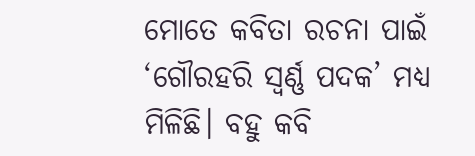ମୋତେ କବିତା ରଚନା ପାଇଁ ‘ଗୌରହରି ସ୍ୱର୍ଣ୍ଣ ପଦକ’ ମଧ୍ୟ ମିଳିଛି। ବହୁ କବି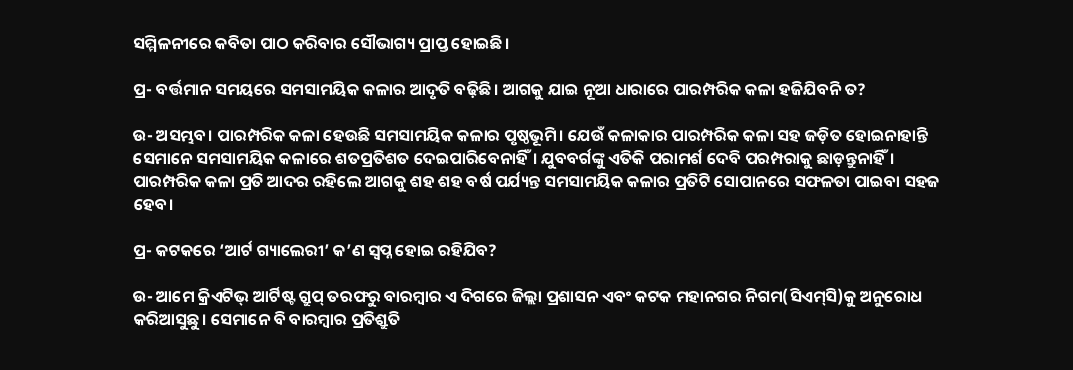ସମ୍ମିଳନୀରେ କବିତା ପାଠ କରିବାର ସୌଭାଗ୍ୟ ପ୍ରାପ୍ତ ହୋଇଛି।

ପ୍ର- ବର୍ତ୍ତମାନ ସମୟରେ ସମସାମୟିକ କଳାର ଆଦୃତି ବଢ଼ିଛି। ଆଗକୁ ଯାଇ ନୂଆ ଧାରାରେ ପାରମ୍ପରିକ କଳା ହଜିଯିବନି ତ?

ଉ- ଅସମ୍ଭବ। ପାରମ୍ପରିକ କଳା ହେଉଛି ସମସାମୟିକ କଳାର ପୃଷ୍ଠଭୂମି। ଯେଉଁ କଳାକାର ପାରମ୍ପରିକ କଳା ସହ ଜଡ଼ିତ ହୋଇନାହାନ୍ତି ସେମାନେ ସମସାମୟିକ କଳାରେ ଶତପ୍ରତିଶତ ଦେଇପାରିବେନାହିଁ। ଯୁବବର୍ଗଙ୍କୁ ଏତିକି ପରାମର୍ଶ ଦେବି ପରମ୍ପରାକୁ ଛାଡ଼ନ୍ତୁନାହିଁ। ପାରମ୍ପରିକ କଳା ପ୍ରତି ଆଦର ରହିଲେ ଆଗକୁ ଶହ ଶହ ବର୍ଷ ପର୍ଯ୍ୟନ୍ତ ସମସାମୟିକ କଳାର ପ୍ରତିଟି ସୋପାନରେ ସଫଳତା ପାଇବା ସହଜ ହେବ।

ପ୍ର- କଟକରେ ‘ଆର୍ଟ ଗ୍ୟାଲେରୀ’ କ’ଣ ସ୍ୱପ୍ନ ହୋଇ ରହିଯିବ?

ଉ- ଆମେ କ୍ରିଏଟିଭ୍ ଆର୍ଟିଷ୍ଟ ଗ୍ରୁପ୍ ତରଫରୁ ବାରମ୍ବାର ଏ ଦିଗରେ ଜିଲ୍ଲା ପ୍ରଶାସନ ଏବଂ କଟକ ମହାନଗର ନିଗମ(ସିଏମ୍‌ସି)କୁ ଅନୁରୋଧ କରିଆସୁଛୁ। ସେମାନେ ବି ବାରମ୍ବାର ପ୍ରତିଶ୍ରୁତି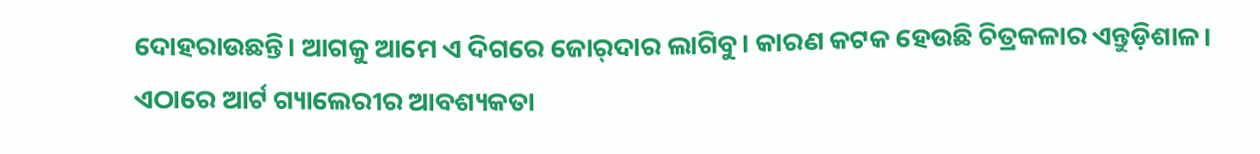ଦୋହରାଉଛନ୍ତି। ଆଗକୁ ଆମେ ଏ ଦିଗରେ ଜୋର୍‌ଦାର ଲାଗିବୁ। କାରଣ କଟକ ହେଉଛି ଚିତ୍ରକଳାର ଏନ୍ତୁଡ଼ିଶାଳ। ଏଠାରେ ଆର୍ଟ ଗ୍ୟାଲେରୀର ଆବଶ୍ୟକତା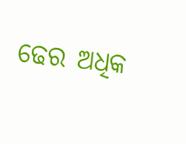ଢେର ଅଧିକ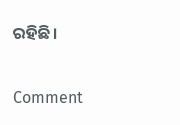ରହିଛି।

Comment